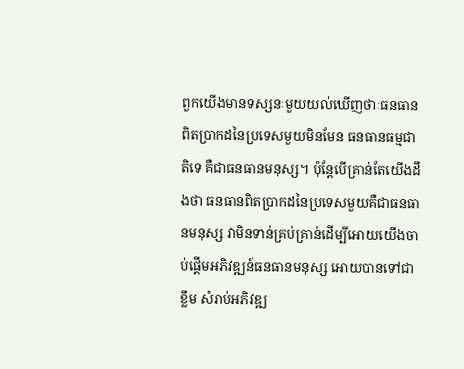ពួកយើងមានទស្សនៈមួយយល់ឃើញថាៈធនធានពិតប្រាកដនៃប្រទេសមួយមិនមែន ធនធានធម្មជាតិទេ គឺជាធនធានមនុស្ស។ ប៉ុន្តែបើគ្រាន់តែយើងដឹងថា ធនធានពិតប្រាកដនៃប្រទេសមួយគឺជាធនធានមនុស្ស វាមិនទាន់គ្រប់គ្រាន់ដើម្បីអោយយើងចាប់ផ្តើមអភិវឌ្ឍន៍ធនធានមនុស្ស អោយបានទៅជាខ្លឹម សំរាប់អភិវឌ្ឍ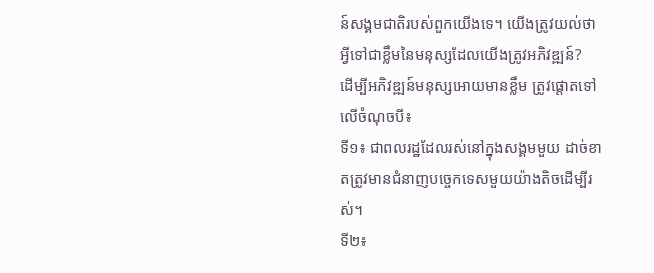ន៍សង្គមជាតិរបស់ពួកយើងទេ។ យើងត្រូវយល់ថា អ្វីទៅជាខ្លឹមនៃមនុស្សដែលយើងត្រូវអភិវឌ្ឍន៍?
ដើម្បីអភិវឌ្ឍន៍មនុស្សអោយមានខ្លឹម ត្រូវផ្តោតទៅលើចំណុចបី៖
ទី១៖ ជាពលរដ្ឋដែលរស់នៅក្នុងសង្គមមួយ ដាច់ខាតត្រូវមានជំនាញបច្ចេកទេសមួយយ៉ាងតិចដើម្បីរស់។
ទី២៖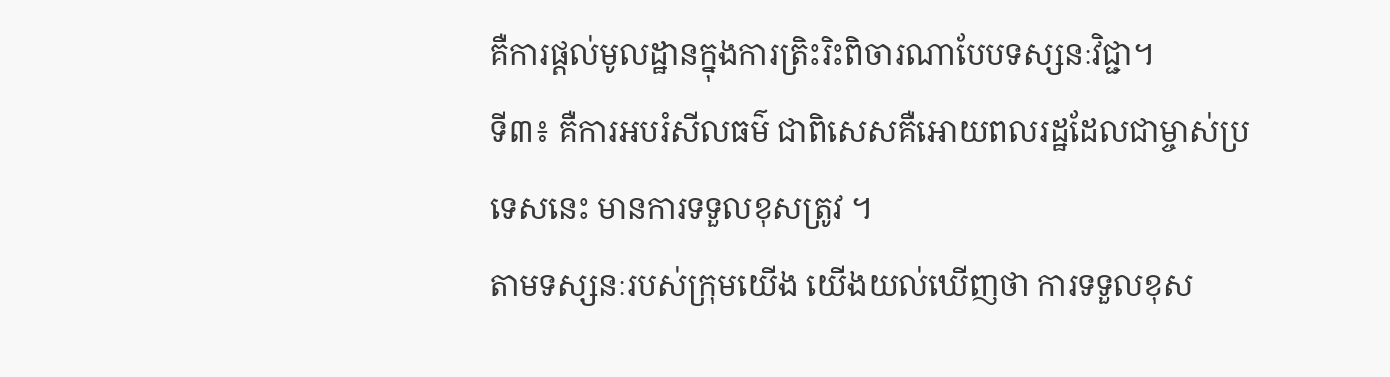គឺការផ្តល់មូលដ្ឋានក្នុងការត្រិះរិះពិចារណាបែបទស្សនៈវិជ្ជា។
ទី៣៖ គឺការអបរំសីលធម៌ ជាពិសេសគឺអោយពលរដ្ឋដែលជាម្ចាស់ប្រទេសនេះ មានការទទួលខុសត្រូវ ។
តាមទស្សនៈរបស់ក្រុមយើង យើងយល់ឃើញថា ការទទួលខុស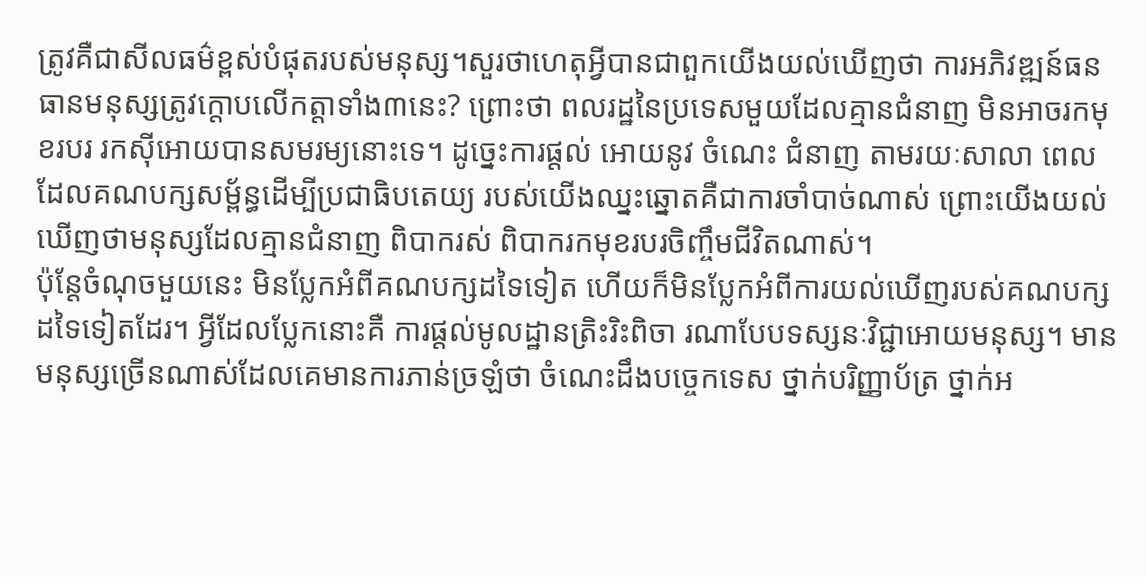ត្រូវគឺជាសីលធម៌ខ្ពស់បំផុតរបស់មនុស្ស។សួរថាហេតុអ្វីបានជាពួកយើងយល់ឃើញថា ការអភិវឌ្ឍន៍ធនធានមនុស្សត្រូវក្តោបលើកត្តាទាំង៣នេះ? ព្រោះថា ពលរដ្ឋនៃប្រទេសមួយដែលគ្មានជំនាញ មិនអាចរកមុខរបរ រកស៊ីអោយបានសមរម្យនោះទេ។ ដូច្នេះការផ្តល់ អោយនូវ ចំណេះ ជំនាញ តាមរយៈសាលា ពេលដែលគណបក្សសម្ព័ន្ធដើម្បីប្រជាធិបតេយ្យ របស់យើងឈ្នះឆ្នោតគឺជាការចាំបាច់ណាស់ ព្រោះយើងយល់ឃើញថាមនុស្សដែលគ្មានជំនាញ ពិបាករស់ ពិបាករកមុខរបរចិញ្ចឹមជីវិតណាស់។
ប៉ុន្តែចំណុចមួយនេះ មិនប្លែកអំពីគណបក្សដទៃទៀត ហើយក៏មិនប្លែកអំពីការយល់ឃើញរបស់គណបក្សដទៃទៀតដែរ។ អ្វីដែលប្លែកនោះគឺ ការផ្តល់មូលដ្ឋានត្រិះរិះពិចា រណាបែបទស្សនៈវិជ្ជាអោយមនុស្ស។ មានមនុស្សច្រើនណាស់ដែលគេមានការភាន់ច្រឡំថា ចំណេះដឹងបច្ចេកទេស ថ្នាក់បរិញ្ញាប័ត្រ ថ្នាក់អ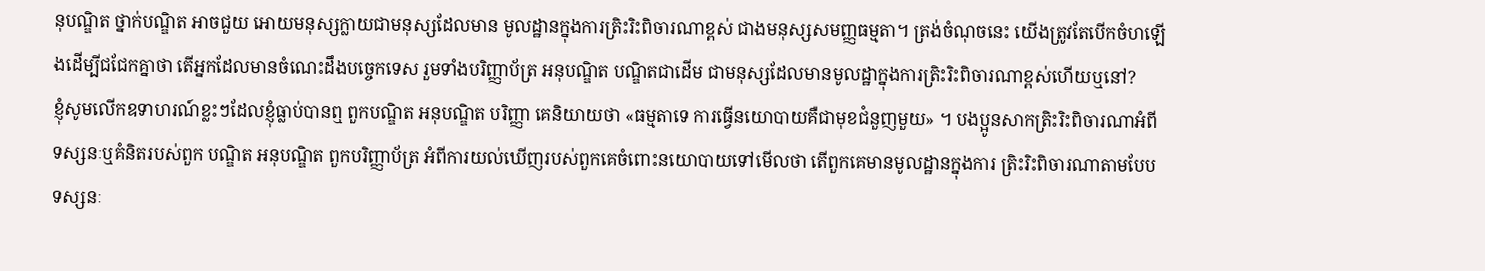នុបណ្ឌិត ថ្នាក់បណ្ឌិត អាចជួយ អោយមនុស្សក្លាយជាមនុស្សដែលមាន មូលដ្ឋានក្នុងការត្រិះរិះពិចារណាខ្ពស់ ជាងមនុស្សសមញ្ញធម្មតា។ ត្រង់ចំណុចនេះ យើងត្រូវតែបើកចំហឡើងដើម្បីជជែកគ្នាថា តើអ្នកដែលមានចំណេះដឹងបច្ចេកទេស រួមទាំងបរិញ្ញាប័ត្រ អនុបណ្ឌិត បណ្ឌិតជាដើម ជាមនុស្សដែលមានមូលដ្ឋាក្នុងការត្រិះរិះពិចារណាខ្ពស់ហើយឬនៅ?
ខ្ញុំសូមលើកឧទាហរណ៍ខ្លះៗដែលខ្ញុំធ្លាប់បានឮ ពួកបណ្ឌិត អនុបណ្ឌិត បរិញ្ញា គេនិយាយថា «ធម្មតាទេ ការធ្វើនយោបាយគឺជាមុខជំនួញមួយ» ។ បងប្អូនសាកត្រិះរិះពិចារណាអំពីទស្សនៈឬគំនិតរបស់ពួក បណ្ឌិត អនុបណ្ឌិត ពួកបរិញ្ញាប័ត្រ អំពីការយល់ឃើញរបស់ពួកគេចំពោះនយោបាយទៅមើលថា តើពួកគេមានមូលដ្ឋានក្នុងការ ត្រិះរិះពិចារណាតាមបែបទស្សនៈ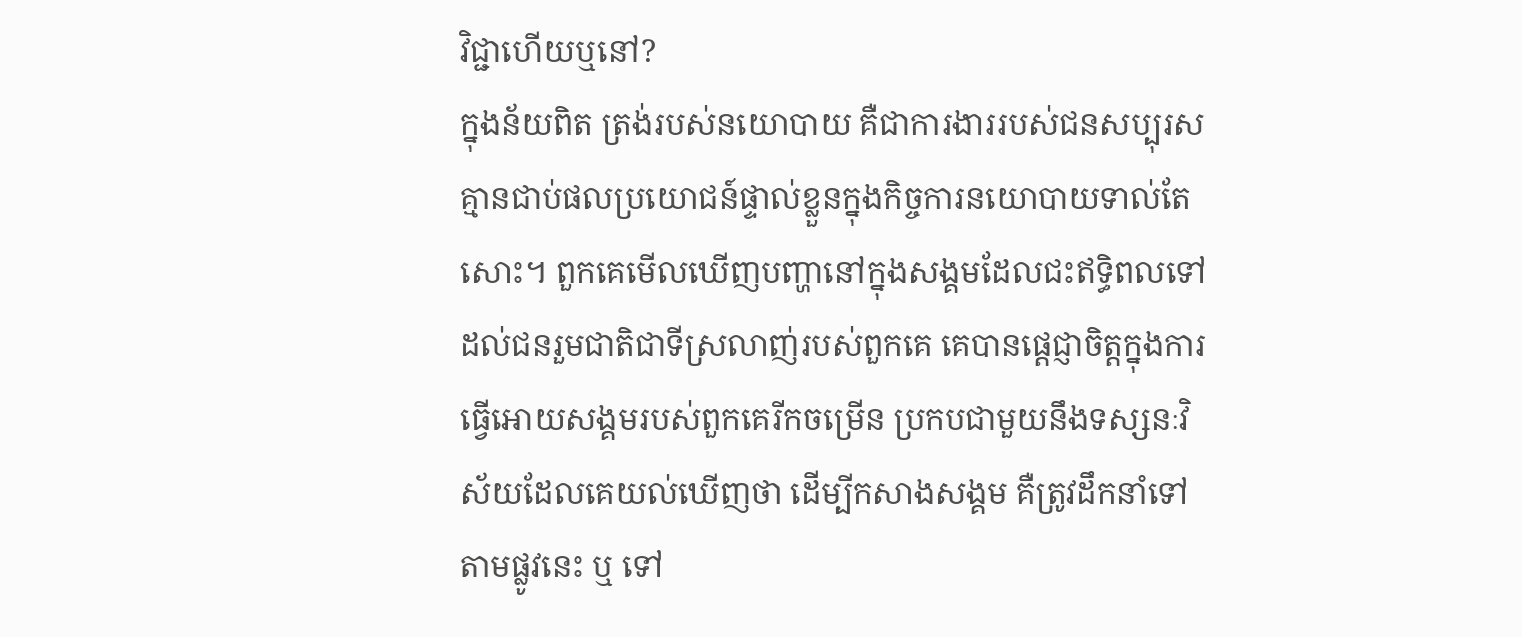វិជ្ជាហើយឬនៅ?
ក្នុងន័យពិត ត្រង់របស់នយោបាយ គឺជាការងាររបស់ជនសប្បុរស គ្មានជាប់ផលប្រយោជន៍ផ្ទាល់ខ្លួនក្នុងកិច្ចការនយោបាយទាល់តែសោះ។ ពួកគេមើលឃើញបញ្ហានៅក្នុងសង្គមដែលជះឥទ្ធិពលទៅដល់ជនរួមជាតិជាទីស្រលាញ់របស់ពួកគេ គេបានផ្តេជ្ញាចិត្តក្នុងការធ្វើអោយសង្គមរបស់ពួកគេរីកចម្រើន ប្រកបជាមួយនឹងទស្សនៈវិស័យដែលគេយល់ឃើញថា ដើម្បីកសាងសង្គម គឺត្រូវដឹកនាំទៅតាមផ្លូវនេះ ឬ ទៅ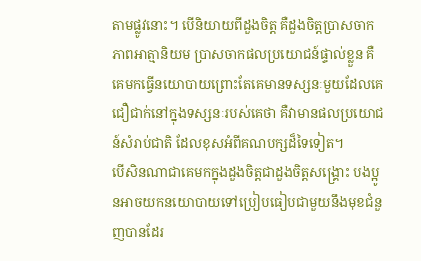តាមផ្លូវនោះ។ បើនិយាយពីដួងចិត្ត គឺដួងចិត្តប្រាសចាកភាពអាត្មានិយម ប្រាសចាកផលប្រយោជន៍ផ្ទាល់ខ្លួន គឺគេមកធ្វើនយោបាយព្រោះតែគេមានទស្សនៈមួយដែលគេជឿជាក់នៅក្នុងទស្សនៈរបស់គេថា គឺវាមានផលប្រយោជន៍សំរាប់ជាតិ ដែលខុសអំពីគណបក្សដ៏ទៃទៀត។
បើសិនណាជាគេមកក្នុងដួងចិត្តជាដួងចិត្តសង្គ្រោះ បងប្អូនអាចយកនយោបាយទៅប្រៀបធៀបជាមួយនឹងមុខជំនួញបានដែរ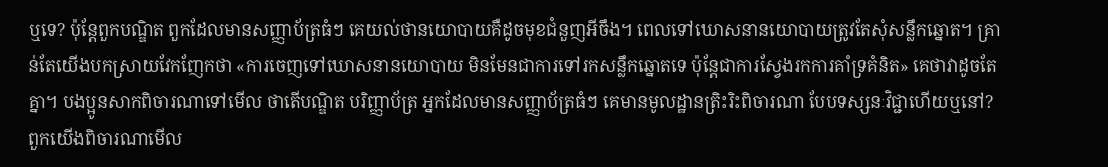ឬទេ? ប៉ុន្តែពួកបណ្ឌិត ពួកដែលមានសញ្ញាប័ត្រធំៗ គេយល់ថានយោបាយគឺដូចមុខជំនួញអីចឹង។ ពេលទៅឃោសនានយោបាយត្រូវតែសុំសន្លឹកឆ្នោត។ គ្រាន់តែយើងបកស្រាយវែកញែកថា «ការចេញទៅឃោសនានយោបាយ មិនមែនជាការទៅរកសន្លឹកឆ្នោតទេ ប៉ុន្តែជាការស្វែងរកការគាំទ្រគំនិត» គេថាវាដូចតែគ្នា។ បងប្អូនសាកពិចារណាទៅមើល ថាតើបណ្ឌិត បរិញ្ញាប័ត្រ អ្នកដែលមានសញ្ញាប័ត្រធំៗ គេមានមូលដ្ឋានត្រិះរិះពិចារណា បែបទស្សនៈវិជ្ជាហើយឬនៅ?
ពួកយើងពិចារណាមើល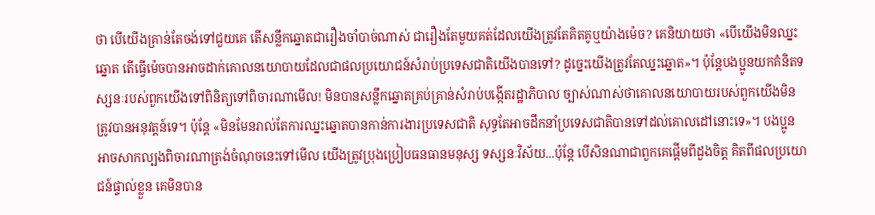ថា បើយើងគ្រាន់តែចង់ទៅជួយគេ តើសន្លឹកឆ្នោតជារឿងចាំបាច់ណាស់ ជារឿងតែមួយគត់ដែលយើងត្រូវតែគិតគូឬយ៉ាងម៉េច? គេនិយាយថា «បើយើងមិនឈ្នះឆ្នោត តើធ្វើម៉េចបានអាចដាក់គោលនយោបាយដែលជាផលប្រយោជន៍សំរាប់ប្រទេសជាតិយើងបានទៅ? ដូច្នេះយើងត្រូវតែឈ្នះឆ្នោត»។ ប៉ុន្តែបងប្អូនយកគំនិតទស្សនៈរបស់ពួកយើងទៅពិនិត្យទៅពិចារណាមើល! មិនបានសន្លឹកឆ្នោតគ្រប់គ្រាន់សំរាប់បង្កើតរដ្ឋាភិបាល ច្បាស់ណាស់ថាគោលនយោបាយរបស់ពួកយើងមិនត្រូវបានអនុវត្តន៍ទេ។ ប៉ុន្តែ «មិនមែនរាល់តែការឈ្នះឆ្នោតបានកាន់ការងារប្រទេសជាតិ សុទ្ធតែអាចដឹកនាំប្រទេសជាតិបានទៅដល់គោលដៅនោះទេ»។ បងប្អូនអាចសាកល្បងពិចារណាត្រង់ចំណុចនេះទៅមើល យើងត្រូវប្រុងប្រៀបធនធានមនុស្ស ទស្សនៈវិស័យ...ប៉ុន្តែ បើសិនណាជាពួកគេផ្តើមពីដួងចិត្ត គិតពីផលប្រយោជន៍ផ្ទាល់ខ្លួន គេមិនបាន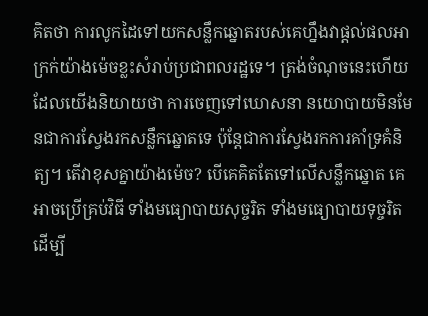គិតថា ការលូកដៃទៅយកសន្លឹកឆ្នោតរបស់គេហ្នឹងវាផ្តល់ផលអាក្រក់យ៉ាងម៉េចខ្លះសំរាប់ប្រជាពលរដ្ឋទេ។ ត្រង់ចំណុចនេះហើយដែលយើងនិយាយថា ការចេញទៅឃោសនា នយោបាយមិនមែនជាការស្វែងរកសន្លឹកឆ្នោតទេ ប៉ុន្តែជាការស្វែងរកការគាំទ្រគំនិត្យ។ តើវាខុសគ្នាយ៉ាងម៉េច? បើគេគិតតែទៅលើសន្លឹកឆ្នោត គេអាចប្រើគ្រប់វិធី ទាំងមធ្យោបាយសុច្ចរិត ទាំងមធ្យោបាយទុច្ចរិត ដើម្បី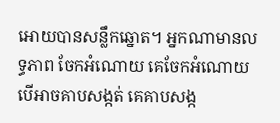អោយបានសន្លឹកឆ្នោត។ អ្នកណាមានលទ្ធភាព ចែកអំណោយ គេចែកអំណោយ បើអាចគាបសង្កត់ គេគាបសង្ក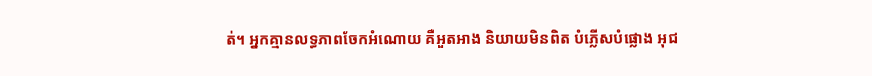ត់។ អ្នកគ្មានលទ្ធភាពចែកអំណោយ គឺអួតអាង និយាយមិនពិត បំភ្លើសបំផ្លោង អុជ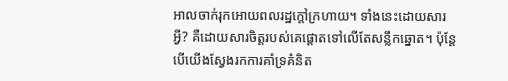អាលចាក់រុកអោយពលរដ្ឋក្តៅក្រហាយ។ ទាំងនេះដោយសារអ្វី? គឺដោយសារចិត្តរបស់គេផ្តោតទៅលើតែសន្លឹកឆ្នោត។ ប៉ុន្តែបើយើងស្វែងរកការគាំទ្រគំនិត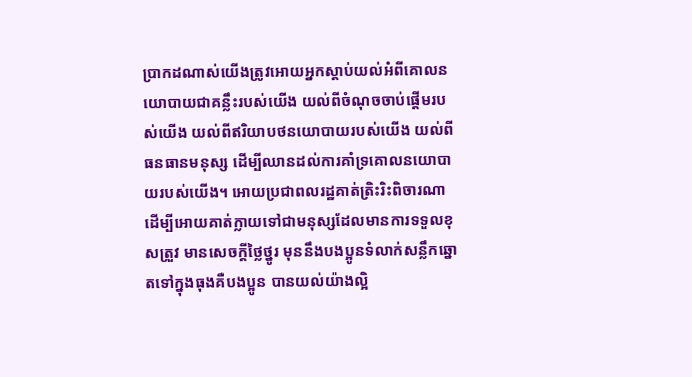ប្រាកដណាស់យើងត្រូវអោយអ្នកស្តាប់យល់អំពីគោលនយោបាយជាគន្លឹះរបស់យើង យល់ពីចំណុចចាប់ផ្តើមរបស់យើង យល់ពីឥរិយាបថនយោបាយរបស់យើង យល់ពីធនធានមនុស្ស ដើម្បីឈានដល់ការគាំទ្រគោលនយោបាយរបស់យើង។ អោយប្រជាពលរដ្ឋគាត់ត្រិះរិះពិចារណា ដើម្បីអោយគាត់ក្លាយទៅជាមនុស្សដែលមានការទទួលខុសត្រួវ មានសេចក្តីថ្លៃថ្នូរ មុននឹងបងប្អូនទំលាក់សន្លឹកឆ្នោតទៅក្នុងធុងគឺបងប្អូន បានយល់យ៉ាងល្អិ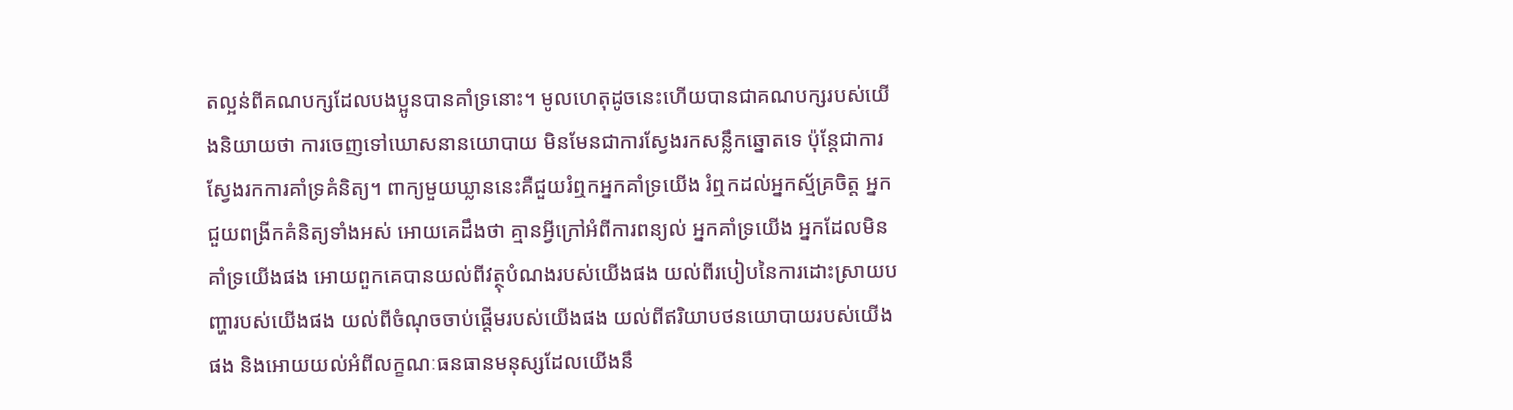តល្អន់ពីគណបក្សដែលបងប្អូនបានគាំទ្រនោះ។ មូលហេតុដូចនេះហើយបានជាគណបក្សរបស់យើងនិយាយថា ការចេញទៅឃោសនានយោបាយ មិនមែនជាការស្វែងរកសន្លឹកឆ្នោតទេ ប៉ុន្តែជាការស្វែងរកការគាំទ្រគំនិត្យ។ ពាក្យមួយឃ្លាននេះគឺជួយរំឮកអ្នកគាំទ្រយើង រំឮកដល់អ្នកស្ម័គ្រចិត្ត អ្នកជួយពង្រីកគំនិត្យទាំងអស់ អោយគេដឹងថា គ្មានអ្វីក្រៅអំពីការពន្យល់ អ្នកគាំទ្រយើង អ្នកដែលមិនគាំទ្រយើងផង អោយពួកគេបានយល់ពីវត្ថុបំណងរបស់យើងផង យល់ពីរបៀបនៃការដោះស្រាយបញ្ហារបស់យើងផង យល់ពីចំណុចចាប់ផ្តើមរបស់យើងផង យល់ពីឥរិយាបថនយោបាយរបស់យើងផង និងអោយយល់អំពីលក្ខណៈធនធានមនុស្សដែលយើងនឹ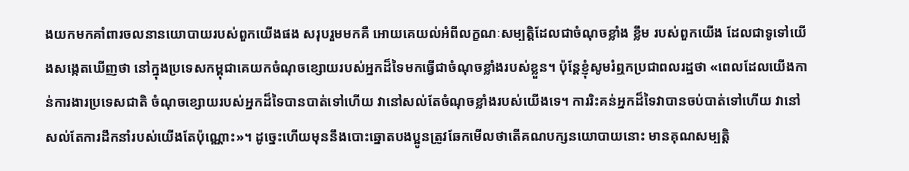ងយកមកគាំពារចលនានយោបាយរបស់ពួកយើងផង សរុបរួមមកគឺ អោយគេយល់អំពីលក្ខណៈសម្បត្តិដែលជាចំណុចខ្លាំង ខ្លឹម របស់ពួកយើង ដែលជាទូទៅយើងសង្កេតឃើញថា នៅក្នុងប្រទេសកម្ពុជាគេយកចំណុចខ្សោយរបស់អ្នកដ៏ទៃមកធ្វើជាចំណុចខ្លាំងរបស់ខ្លួន។ ប៉ុន្តែខ្ញុំសូមរំឮកប្រជាពលរដ្ឋថា «ពេលដែលយើងកាន់ការងារប្រទេសជាតិ ចំណុចខ្សោយរបស់អ្នកដ៏ទៃបានបាត់ទៅហើយ វានៅសល់តែចំណុចខ្លាំងរបស់យើងទេ។ ការរិះគន់អ្នកដ៏ទៃវាបានចប់បាត់ទៅហើយ វានៅសល់តែការដឹកនាំរបស់យើងតែប៉ុណ្ណោះ»។ ដូច្នេះហើយមុននឹងបោះឆ្នោតបងប្អូនត្រូវឆែកមើលថាតើគណបក្សនយោបាយនោះ មានគុណសម្បត្តិ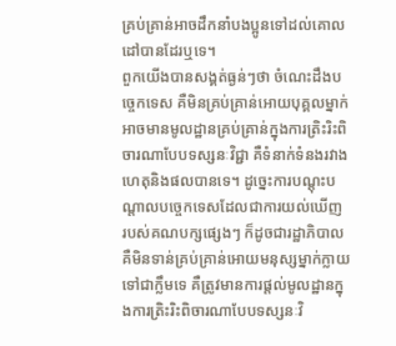គ្រប់គ្រាន់អាចដឹកនាំបងប្អូនទៅដល់គោលដៅបានដែរឬទេ។
ពួកយើងបានសង្គត់ធ្ងន់ៗថា ចំណេះដឹងបច្ចេកទេស គឺមិនគ្រប់គ្រាន់អោយបុគ្គលម្នាក់អាចមានមូលដ្ឋានគ្រប់គ្រាន់ក្នុងការត្រិះរិះពិចារណាបែបទស្សនៈវិជ្ជា គឺទំនាក់ទំនងរវាងហេតុនិងផលបានទេ។ ដូច្នេះការបណ្តុះបណ្តាលបច្ចេកទេសដែលជាការយល់ឃើញ របស់គណបក្សផ្សេងៗ ក៏ដូចជារដ្ឋាភិបាលគឺមិនទាន់គ្រប់គ្រាន់អោយមនុស្សម្នាក់ក្លាយទៅជាក្លឹមទេ គឺត្រូវមានការផ្តល់មូលដ្ឋានក្នុងការត្រិះរិះពិចារណាបែបទស្សនៈវិ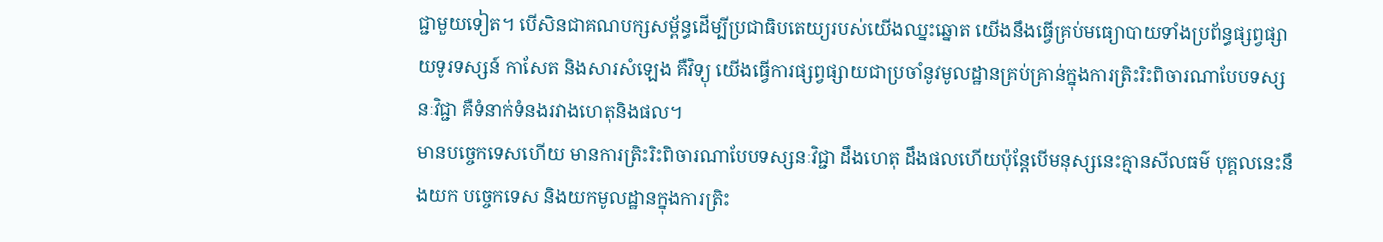ជ្ជាមួយទៀត។ បើសិនជាគណបក្សសម្ព័ន្ធដើម្បីប្រជាធិបតេយ្យរបស់យើងឈ្នះឆ្នោត យើងនឹងធ្វើគ្រប់មធ្យោបាយទាំងប្រព័ន្ធផ្សព្វផ្សាយទូរទស្សន៍ កាសែត និងសារសំឡេង គឺវិទ្យុ យើងធ្វើការផ្សព្វផ្សាយជាប្រចាំនូវមូលដ្ឋានគ្រប់គ្រាន់ក្នុងការត្រិះរិះពិចារណាបែបទស្សនៈវិជ្ជា គឺទំនាក់ទំនងរវាងហេតុនិងផល។
មានបច្ចេកទេសហើយ មានការត្រិះរិះពិចារណាបែបទស្សនៈវិជ្ជា ដឹងហេតុ ដឹងផលហើយប៉ុន្តែបើមនុស្សនេះគ្មានសីលធម៌ បុគ្គលនេះនឹងយក បច្ចេកទេស និងយកមូលដ្ឋានក្នុងការត្រិះ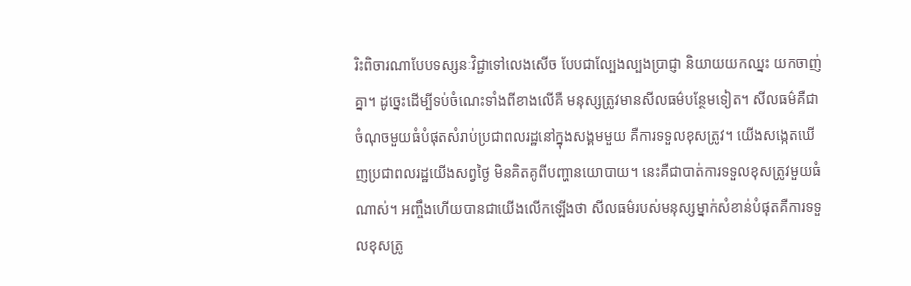រិះពិចារណាបែបទស្សនៈវិជ្ជាទៅលេងសើច បែបជាល្បែងល្បងប្រាជ្ញា និយាយយកឈ្នះ យកចាញ់គ្នា។ ដូច្នេះដើម្បីទប់ចំណេះទាំងពីខាងលើគឺ មនុស្សត្រូវមានសីលធម៌បន្ថែមទៀត។ សីលធម៌គឺជាចំណុចមួយធំបំផុតសំរាប់ប្រជាពលរដ្ឋនៅក្នុងសង្គមមួយ គឺការទទួលខុសត្រូវ។ យើងសង្កេតឃើញប្រជាពលរដ្ឋយើងសព្វថ្ងៃ មិនគិតគូពីបញ្ហានយោបាយ។ នេះគឺជាបាត់ការទទួលខុសត្រូវមួយធំណាស់។ អញ្ចឹងហើយបានជាយើងលើកឡើងថា សីលធម៌របស់មនុស្សម្នាក់សំខាន់បំផុតគឺការទទួលខុសត្រូ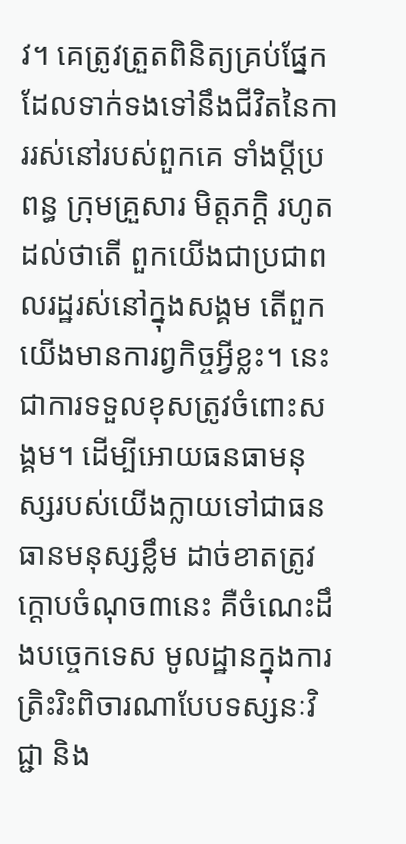វ។ គេត្រូវត្រួតពិនិត្យគ្រប់ផ្នែកដែលទាក់ទងទៅនឹងជីវិតនៃការរស់នៅរបស់ពួកគេ ទាំងប្តីប្រពន្ធ ក្រុមគ្រួសារ មិត្តភក្តិ រហូតដល់ថាតើ ពួកយើងជាប្រជាពលរដ្ឋរស់នៅក្នុងសង្គម តើពួកយើងមានការព្វកិច្ចអ្វីខ្លះ។ នេះជាការទទួលខុសត្រូវចំពោះសង្គម។ ដើម្បីអោយធនធាមនុស្សរបស់យើងក្លាយទៅជាធនធានមនុស្សខ្លឹម ដាច់ខាតត្រូវក្តោបចំណុច៣នេះ គឺចំណេះដឹងបច្ចេកទេស មូលដ្ឋានក្នុងការត្រិះរិះពិចារណាបែបទស្សនៈវិជ្ជា និង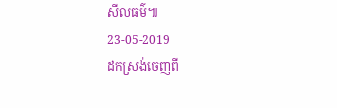សីលធម៌៕
23-05-2019
ដកស្រង់ចេញពី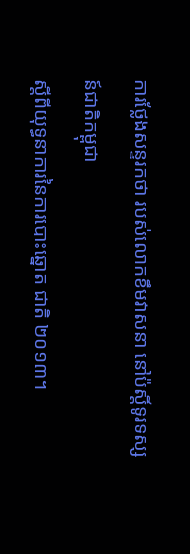ការថ្លែងសន្ទរកថា របស់លោកខឹមវាសនា នៅប៉ស្តិ៍ទូរទស្សន៍ជាតិកម្ពុជា
ស្តីពីយុទ្ធនាការនៃការបោះឆ្នោត ជាតិ ២០១៣។